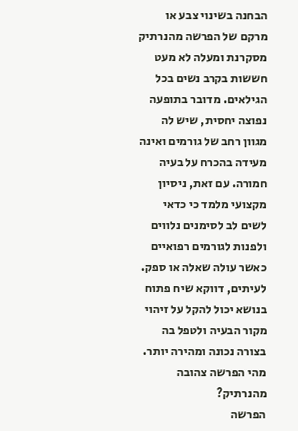הבחנה בשינוי צבע או מרקם של הפרשה מהנרתיק מסקרנת ומעלה לא מעט חששות בקרב נשים בכל הגילאים. מדובר בתופעה נפוצה יחסית, שיש לה מגוון רחב של גורמים ואינה מעידה בהכרח על בעיה חמורה. עם זאת, ניסיון מקצועי מלמד כי כדאי לשים לב לסימנים נלווים ולפנות לגורמים רפואיים כאשר עולה שאלה או ספק. לעיתים, דווקא שיח פתוח בנושא יכול להקל על זיהוי מקור הבעיה ולטפל בה בצורה נכונה ומהירה יותר.
מהי הפרשה צהובה מהנרתיק?
הפרשה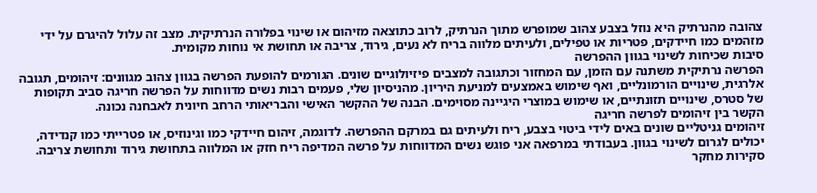צהובה מהנרתיק היא נוזל בצבע צהוב שמופרש מתוך הנרתיק, לרוב כתוצאה מזיהום או שינוי בפלורה הנרתיקית. מצב זה עלול להיגרם על ידי מזהמים כמו חיידקים, פטריות או טפילים, ולעיתים מלווה בריח לא נעים, גירוד, צריבה או תחושת אי נוחות מקומית.
סיבות שכיחות לשינוי בגוון ההפרשה
הפרשה נרתיקית משתנה עם הזמן, עם המחזור וכתגובה למצבים פיזיולוגיים שונים. הגורמים להופעת הפרשה בגוון צהוב מגוונים: זיהומים, תגובה אלרגית, שינויים הורמונליים, ואף שימוש באמצעים למניעת היריון. מהניסיון שלי, פעמים רבות נשים מדווחות על הפרשה חריגה סביב תקופות של סטרס, שינויים תזונתיים, או שימוש במוצרי היגיינה מסוימים. הבנה של ההקשר האישי והבריאותי הרחב חיונית לאבחנה נכונה.
הקשר בין זיהומים לפרשה חריגה
זיהומים גניטליים שונים באים לידי ביטוי בצבע, ריח ולעיתים גם במרקם ההפרשה. לדוגמה, זיהום חיידקי כמו וגינוזיס, או פטרייתי כמו קנדידה, יכולים לגרום לשינוי בגוון. בעבודתי במרפאה אני פוגש נשים המדווחות על פרשה המדיפה ריח חזק או המלווה בתחושת גירוד ותחושת צריבה. סקירות מחקר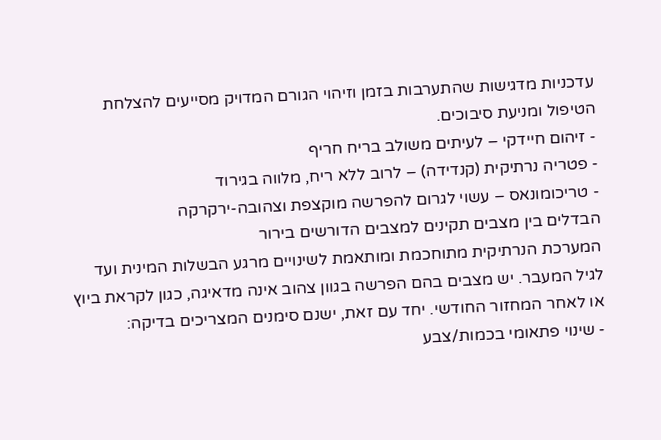עדכניות מדגישות שהתערבות בזמן וזיהוי הגורם המדויק מסייעים להצלחת הטיפול ומניעת סיבוכים.
- זיהום חיידקי – לעיתים משולב בריח חריף
- פטריה נרתיקית (קנדידה) – לרוב ללא ריח, מלווה בגירוד
- טריכומונאס – עשוי לגרום להפרשה מוקצפת וצהובה-ירקרקה
הבדלים בין מצבים תקינים למצבים הדורשים בירור
המערכת הנרתיקית מתוחכמת ומותאמת לשינויים מרגע הבשלות המינית ועד לגיל המעבר. יש מצבים בהם הפרשה בגוון צהוב אינה מדאיגה, כגון לקראת ביוץ או לאחר המחזור החודשי. יחד עם זאת, ישנם סימנים המצריכים בדיקה:
- שינוי פתאומי בכמות/צבע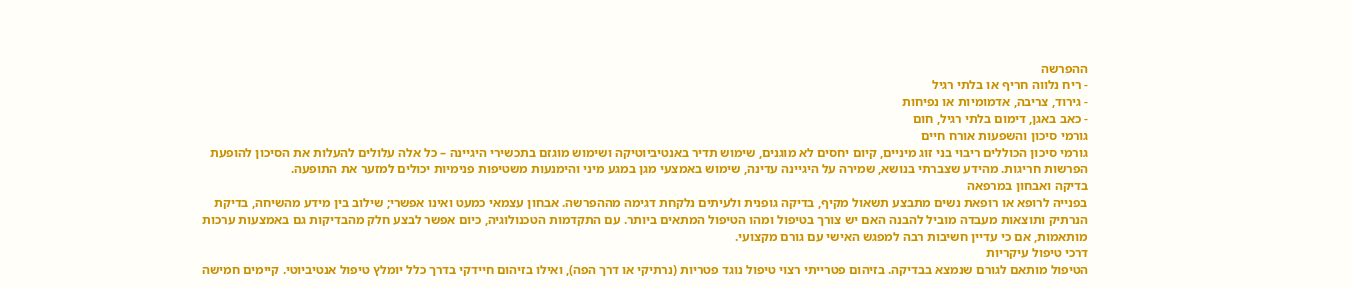ההפרשה
- ריח נלווה חריף או בלתי רגיל
- גירוד, צריבה, אדמומיות או נפיחות
- כאב באגן, דימום בלתי רגיל, חום
גורמי סיכון והשפעות אורח חיים
גורמי סיכון הכוללים ריבוי בני זוג מיניים, קיום יחסים לא מוגנים, שימוש תדיר באנטיביוטיקה ושימוש מוגזם בתכשירי היגיינה – כל אלה עלולים להעלות את הסיכון להופעת הפרשות חריגות. מהידע שצברתי בנושא, שמירה על היגיינה עדינה, שימוש באמצעי מגן במגע מיני והימנעות משטיפות פנימיות יכולים למזער את התופעה.
בדיקה ואבחון במרפאה
בפנייה לרופא או רופאת נשים מתבצע תשאול מקיף, בדיקה גופנית ולעיתים נלקחת דגימה מההפרשה. אבחון עצמאי כמעט ואינו אפשרי; שילוב בין מידע מהשיחה, בדיקת הנרתיק ותוצאות מעבדה מוביל להבנה האם יש צורך בטיפול ומהו הטיפול המתאים ביותר. עם התקדמות הטכנולוגיה, כיום אפשר לבצע חלק מהבדיקות גם באמצעות ערכות מותאמות, אם כי עדיין חשיבות רבה למפגש האישי עם גורם מקצועי.
דרכי טיפול עיקריות
הטיפול מותאם לגורם שנמצא בבדיקה. בזיהום פטרייתי רצוי טיפול נוגד פטריות (נרתיקי או דרך הפה), ואילו בזיהום חיידקי בדרך כלל יומלץ טיפול אנטיביוטי. קיימים חמישה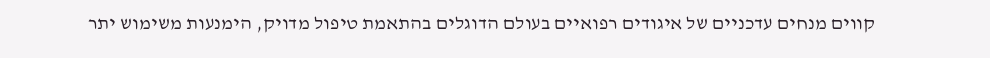קווים מנחים עדכניים של איגודים רפואיים בעולם הדוגלים בהתאמת טיפול מדויק, הימנעות משימוש יתר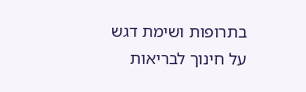בתרופות ושימת דגש על חינוך לבריאות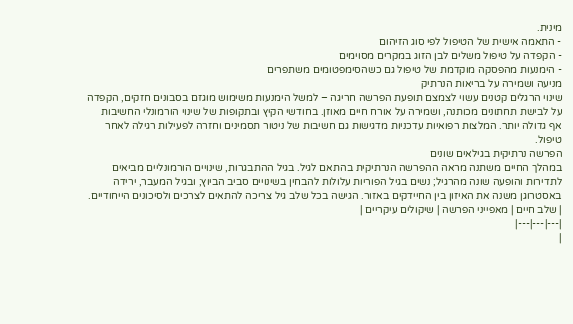מינית.
- התאמה אישית של הטיפול לפי סוג הזיהום
- הקפדה על טיפול משלים לבן הזוג במקרים מסוימים
- הימנעות מהפסקה מוקדמת של טיפול גם כשהסימפטומים משתפרים
מניעה ושמירה על בריאות הנרתיק
שינוי הרגלים קטנים עשוי לצמצם תופעת הפרשה חריגה – למשל הימנעות משימוש מוגזם בסבונים חזקים, הקפדה על לבישת תחתונים מכותנה, ושמירה על אורח חיים מאוזן. בחודשי הקיץ ובתקופות של שינוי הורמונלי החשיבות אף גדולה יותר. המלצות רפואיות עדכניות מדגישות גם חשיבות של ניטור תסמינים וחזרה לפעילות רגילה לאחר טיפול.
הפרשה נרתיקית בגילאים שונים
במהלך החיים משתנה מראה ההפרשה הנרתיקית בהתאם לגיל. בגיל ההתבגרות, שינויים הורמונליים מביאים לתדירות והופעה שונה מהרגיל; נשים בגיל הפוריות עלולות להבחין בשינויים סביב הביוץ; ובגיל המעבר, ירידה באסטרוגן משנה את האיזון בין החיידקים באזור. הגישה בכל שלב גיל צריכה להתאים לצרכים ולסיכונים הייחודיים.
| שלב חיים | מאפייני הפרשה | שיקולים עיקריים |
|---|---|---|
|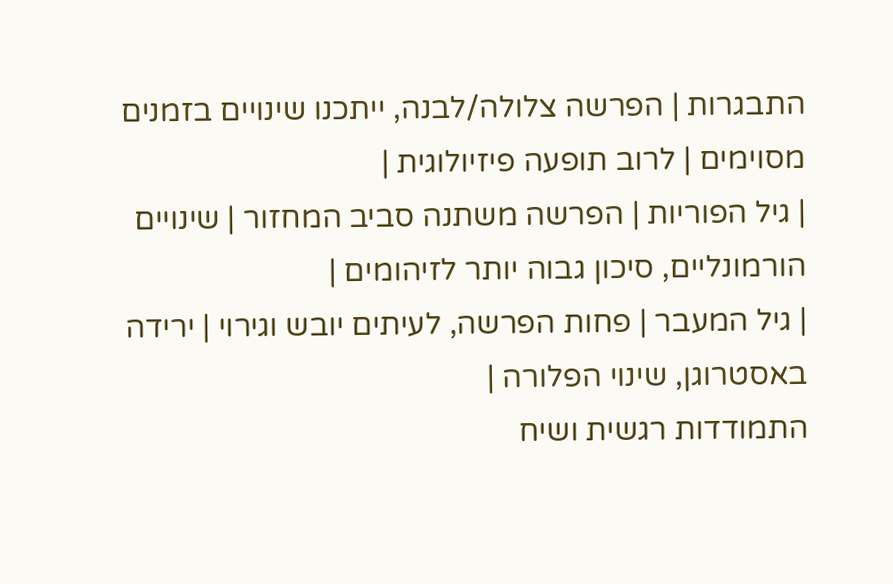התבגרות | הפרשה צלולה/לבנה, ייתכנו שינויים בזמנים מסוימים | לרוב תופעה פיזיולוגית |
| גיל הפוריות | הפרשה משתנה סביב המחזור | שינויים הורמונליים, סיכון גבוה יותר לזיהומים |
| גיל המעבר | פחות הפרשה, לעיתים יובש וגירוי | ירידה באסטרוגן, שינוי הפלורה |
התמודדות רגשית ושיח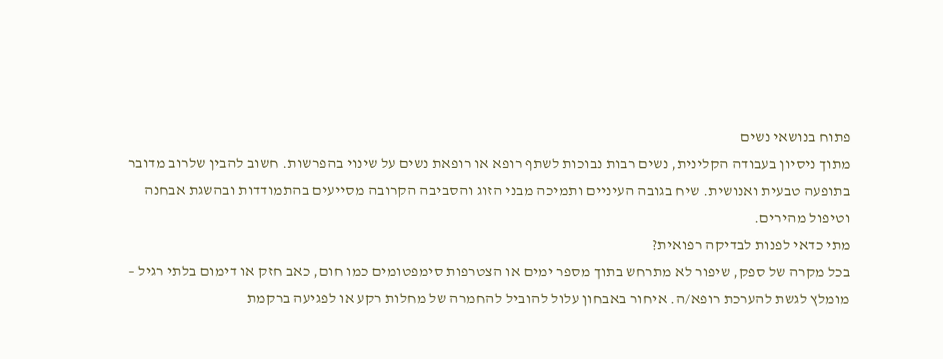פתוח בנושאי נשים
מתוך ניסיון בעבודה הקלינית, נשים רבות נבוכות לשתף רופא או רופאת נשים על שינוי בהפרשות. חשוב להבין שלרוב מדובר בתופעה טבעית ואנושית. שיח בגובה העיניים ותמיכה מבני הזוג והסביבה הקרובה מסייעים בהתמודדות ובהשגת אבחנה וטיפול מהירים.
מתי כדאי לפנות לבדיקה רפואית?
בכל מקרה של ספק, שיפור לא מתרחש בתוך מספר ימים או הצטרפות סימפטומים כמו חום, כאב חזק או דימום בלתי רגיל – מומלץ לגשת להערכת רופא/ה. איחור באבחון עלול להוביל להחמרה של מחלות רקע או לפגיעה ברקמת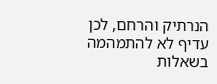הנרתיק והרחם, לכן עדיף לא להתמהמה בשאלות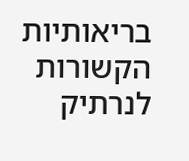בריאותיות הקשורות לנרתיק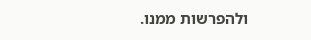ולהפרשות ממנו.